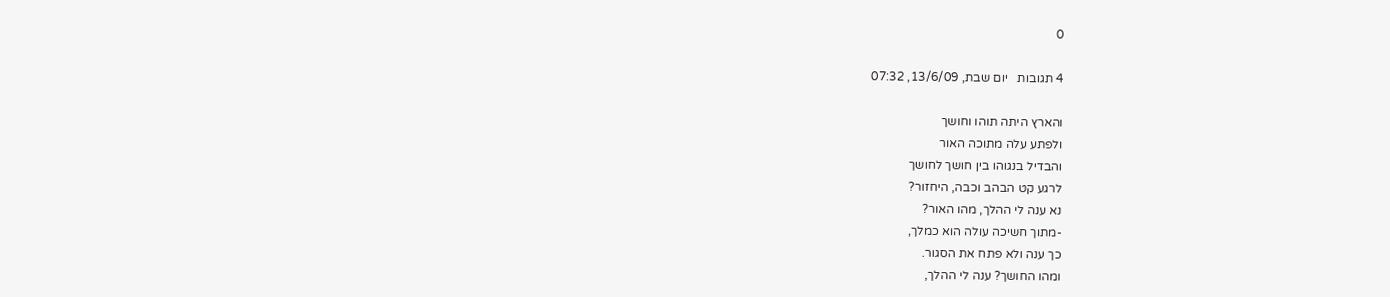0

4 תגובות   יום שבת, 13/6/09, 07:32

והארץ היתה תוהו וחושך
ולפתע עלה מתוכה האור
והבדיל בנגוהו בין חושך לחושך
לרגע קט הבהב וכבה, היחזור?
נא ענה לי ההלך, מהו האור?
-מתוך חשיכה עולה הוא כמלך,
כך ענה ולא פתח את הסגור.
ומהו החושך? ענה לי ההלך,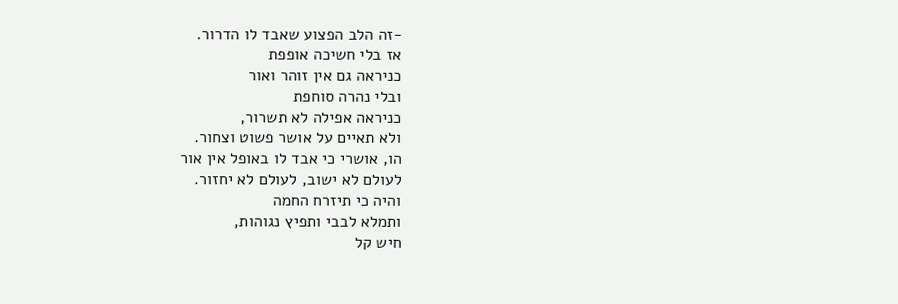-זה הלב הפצוע שאבד לו הדרור.
אז בלי חשיכה אופפת
כניראה גם אין זוהר ואור
ובלי נהרה סוחפת
כניראה אפילה לא תשרור,
ולא תאיים על אושר פשוט וצחור.
הו, אושרי כי אבד לו באופל אין אור
לעולם לא ישוב, לעולם לא יחזור.
והיה כי תיזרח החמה
ותמלא לבבי ותפיץ נגוהות,
חיש קל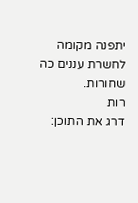יתפנה מקומה לחשרת עננים כה שחורות.
רות
דרג את התוכן: